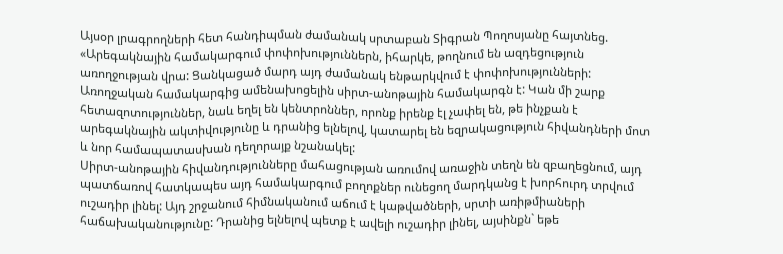Այսօր լրագրողների հետ հանդիպման ժամանակ սրտաբան Տիգրան Պողոսյանը հայտնեց. «Արեգակնային համակարգում փոփոխություններն, իհարկե, թողնում են ազդեցություն առողջության վրա: Ցանկացած մարդ այդ ժամանակ ենթարկվում է փոփոխությունների: Առողջական համակարգից ամենախոցելին սիրտ-անոթային համակարգն է: Կան մի շարք հետազոտություններ, նաև եղել են կենտրոններ, որոնք իրենք էլ չափել են, թե ինչքան է արեգակնային ակտիվությունը և դրանից ելնելով, կատարել են եզրակացություն հիվանդների մոտ և նոր համապատասխան դեղորայք նշանակել:
Սիրտ-անոթային հիվանդությունները մահացության առումով առաջին տեղն են զբաղեցնում, այդ պատճառով հատկապես այդ համակարգում բողոքներ ունեցող մարդկանց է խորհուրդ տրվում ուշադիր լինել: Այդ շրջանում հիմնականում աճում է կաթվածների, սրտի առիթմիաների հաճախականությունը: Դրանից ելնելով պետք է ավելի ուշադիր լինել, այսինքն` եթե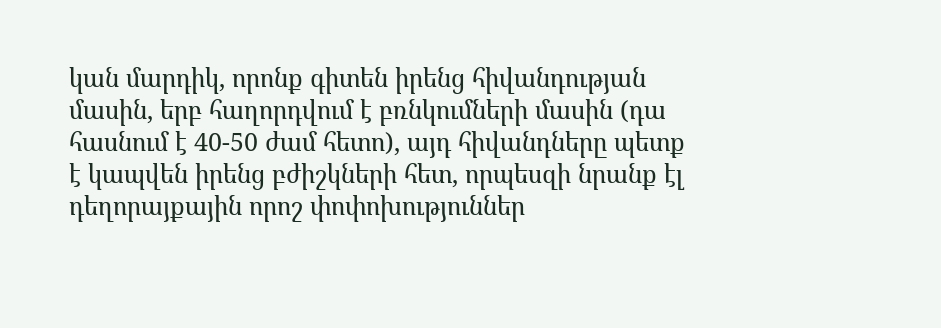կան մարդիկ, որոնք գիտեն իրենց հիվանդության մասին, երբ հաղորդվում է բռնկումների մասին (դա հասնում է 40-50 ժամ հետո), այդ հիվանդները պետք է կապվեն իրենց բժիշկների հետ, որպեսզի նրանք էլ դեղորայքային որոշ փոփոխություններ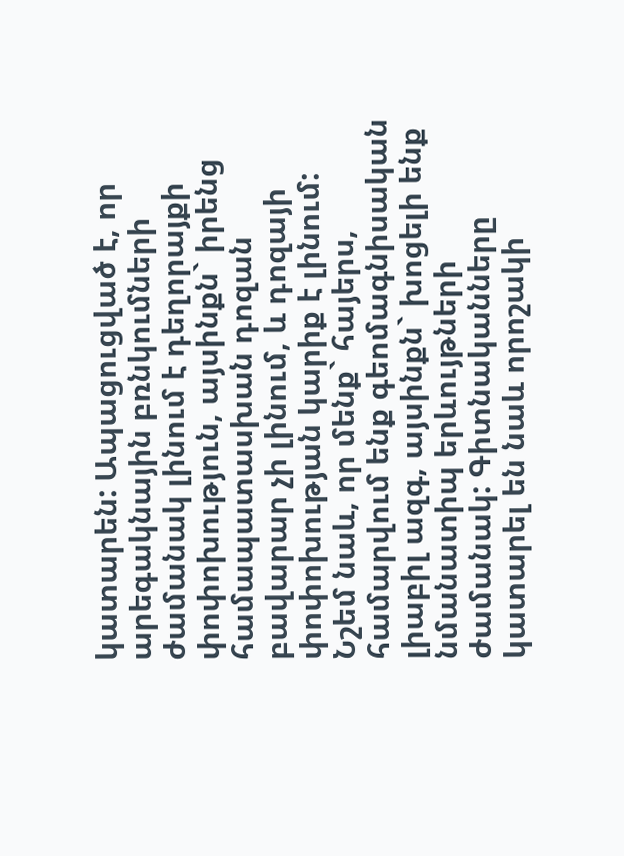կատարեն: Ապացուցված է, որ արեգակնային բռնկումների ժամանակ լինում է դեղորայքի փոփոխություն, այսինքն` իրենց համապատասխան դոզան բավարար չի լինում, և դոզայի փոփոխության կարիք է լինում:
Նշեմ նաև, որ մենք` հայերս, համարվում ենք գեոմագնիսական լիաբիլ ազգ, այսինքն` խոցելի ենք նմանատիպ երևույթների ժամանակ: Գիտնականները կատարել են նաև որոշակի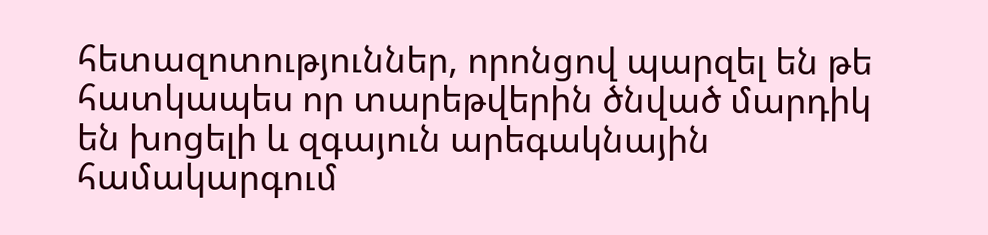հետազոտություններ, որոնցով պարզել են թե հատկապես որ տարեթվերին ծնված մարդիկ են խոցելի և զգայուն արեգակնային համակարգում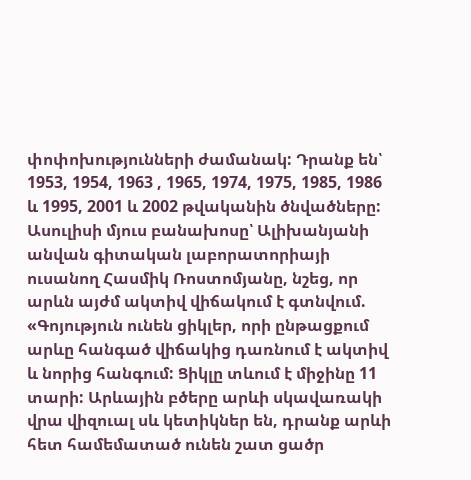փոփոխությունների ժամանակ: Դրանք են՝ 1953, 1954, 1963 , 1965, 1974, 1975, 1985, 1986 և 1995, 2001 և 2002 թվականին ծնվածները:
Ասուլիսի մյուս բանախոսը՝ Ալիխանյանի անվան գիտական լաբորատորիայի ուսանող Հասմիկ Ռոստոմյանը, նշեց, որ արևն այժմ ակտիվ վիճակում է գտնվում. «Գոյություն ունեն ցիկլեր, որի ընթացքում արևը հանգած վիճակից դառնում է ակտիվ և նորից հանգում: Ցիկլը տևում է միջինը 11 տարի: Արևային բծերը արևի սկավառակի վրա վիզուալ սև կետիկներ են, դրանք արևի հետ համեմատած ունեն շատ ցածր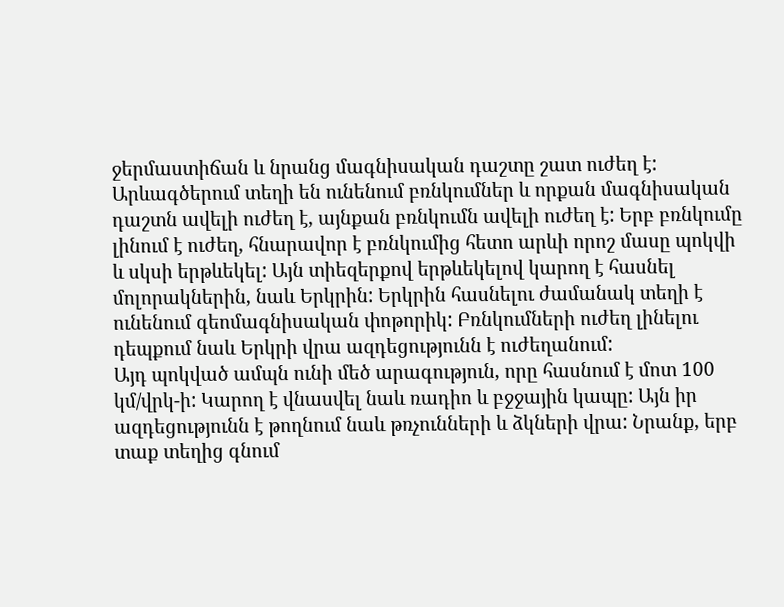ջերմաստիճան և նրանց մագնիսական դաշտը շատ ուժեղ է: Արևագծերում տեղի են ունենում բռնկումներ և որքան մագնիսական դաշտն ավելի ուժեղ է, այնքան բռնկումն ավելի ուժեղ է: Երբ բռնկումը լինում է ուժեղ, հնարավոր է բռնկումից հետո արևի որոշ մասը պոկվի և սկսի երթևեկել: Այն տիեզերքով երթևեկելով կարող է հասնել մոլորակներին, նաև Երկրին: Երկրին հասնելու ժամանակ տեղի է ունենում գեոմագնիսական փոթորիկ: Բռնկումների ուժեղ լինելու դեպքում նաև Երկրի վրա ազդեցությունն է ուժեղանում:
Այդ պոկված ամպն ունի մեծ արագություն, որը հասնում է մոտ 100 կմ/վրկ-ի: Կարող է վնասվել նաև ռադիո և բջջային կապը: Այն իր ազդեցությունն է թողնում նաև թռչունների և ձկների վրա: Նրանք, երբ տաք տեղից գնում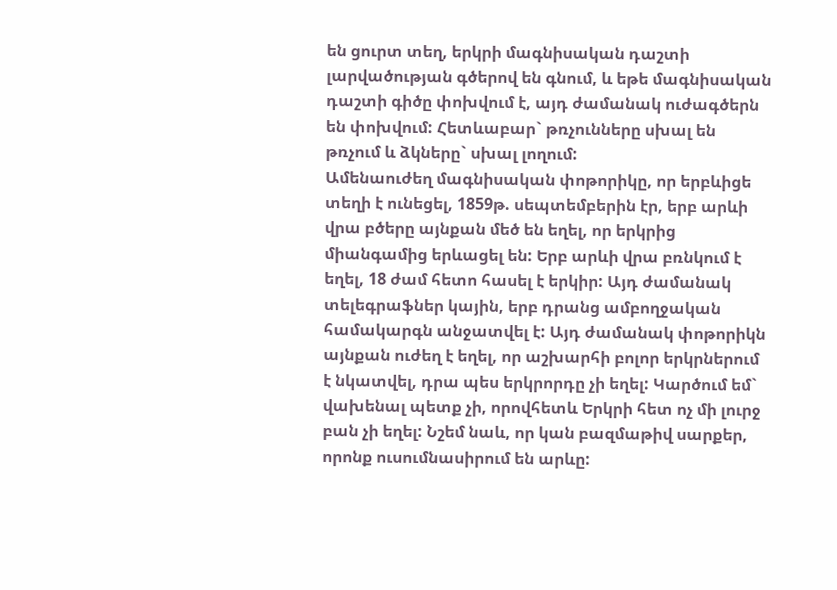են ցուրտ տեղ, երկրի մագնիսական դաշտի լարվածության գծերով են գնում, և եթե մագնիսական դաշտի գիծը փոխվում է, այդ ժամանակ ուժագծերն են փոխվում: Հետևաբար` թռչունները սխալ են թռչում և ձկները` սխալ լողում:
Ամենաուժեղ մագնիսական փոթորիկը, որ երբևիցե տեղի է ունեցել, 1859թ. սեպտեմբերին էր, երբ արևի վրա բծերը այնքան մեծ են եղել, որ երկրից միանգամից երևացել են: Երբ արևի վրա բռնկում է եղել, 18 ժամ հետո հասել է երկիր: Այդ ժամանակ տելեգրաֆներ կային, երբ դրանց ամբողջական համակարգն անջատվել է: Այդ ժամանակ փոթորիկն այնքան ուժեղ է եղել, որ աշխարհի բոլոր երկրներում է նկատվել, դրա պես երկրորդը չի եղել: Կարծում եմ` վախենալ պետք չի, որովհետև Երկրի հետ ոչ մի լուրջ բան չի եղել: Նշեմ նաև, որ կան բազմաթիվ սարքեր, որոնք ուսումնասիրում են արևը: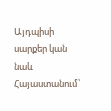Այդպիսի սարքեր կան նաև Հայաստանում՝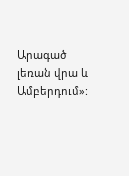Արագած լեռան վրա և Ամբերդում»: